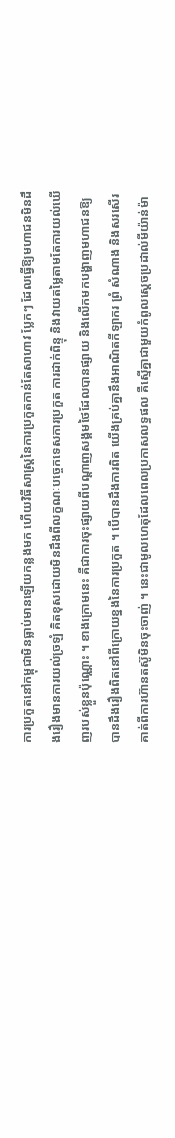ការប្រកួតនៅកម្ពុជាមិនធ្លាប់មានឡើយកន្លងមក ហើយវិធីសាស្ត្រនៃការប្រកួតកាន់តែសាហាវ ប្លែកៗ ដែលធ្វើឱ្យមហាជនមិនដឹងរឿងមានការយល់ច្រឡំ គិតខុសដោយមិនដឹងពីលក្ខណៈបច្ចេកទេសការប្រកួត ការដាក់ពិន្ទុ និងវាយតម្លៃតាមតែការយល់ឃើញរបស់ខ្លួនប៉ុណ្ណោះ ។ ខាងក្រោមនេះ គឺជាការចុះផ្សាយពីបណ្តាញសង្គមថៃដែលបានផ្សាយ និងលើកមកបង្ហាញមហាជនឱ្យបានដឹងរឿងពិតនៅពីក្រោយខ្នងនៃការប្រកួត ។ បើបានដឹងការពិត យើងគ្រប់គ្នានឹងអាណិតកីឡាករ ព្រំ សំណាង និងសរសើរគាត់ពីការហ៊ានតស៊ូមិនចុះចាញ់ ។ នេះជាមូលហេតុដែលពេលប្រកាសលទ្ធផល គឺស្មើគ្នាជាមួយកំពូលស្តេចប្រដាល់មីយ៉ាន់ម៉ា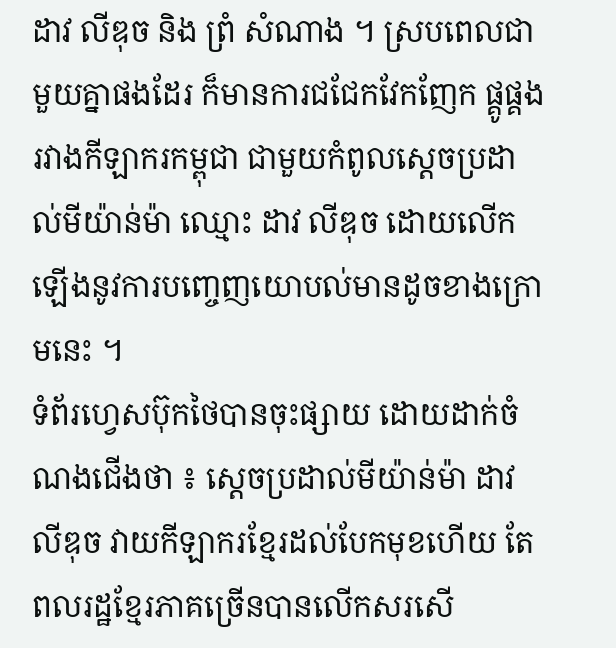ដាវ លីឌុច និង ព្រំ សំណាង ។ ស្របពេលជាមួយគ្នាផងដែរ ក៏មានការជជែកវែកញែក ផ្គូផ្គងរវាងកីឡាករកម្ពុជា ជាមួយកំពូលស្តេចប្រដាល់មីយ៉ាន់ម៉ា ឈ្មោះ ដាវ លីឌុច ដោយលើកឡើងនូវការបញ្ចេញយោបល់មានដូចខាងក្រោមនេះ ។
ទំព័រហ្វេសប៊ុកថៃបានចុះផ្សាយ ដោយដាក់ចំណងជើងថា ៖ ស្តេចប្រដាល់មីយ៉ាន់ម៉ា ដាវ លីឌុច វាយកីឡាករខ្មែរដល់បែកមុខហើយ តែពលរដ្ឋខ្មែរភាគច្រើនបានលើកសរសើ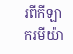រពីកីឡាករមីយ៉ា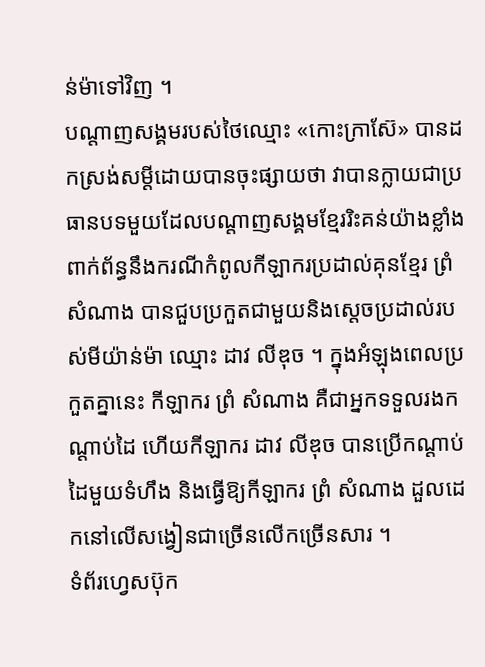ន់ម៉ាទៅវិញ ។
បណ្តាញសង្គមរបស់ថៃឈ្មោះ «កោះក្រាស៊ែ» បានដកស្រង់សម្តីដោយបានចុះផ្សាយថា វាបានក្លាយជាប្រធានបទមួយដែលបណ្តាញសង្គមខ្មែររិះគន់យ៉ាងខ្លាំងពាក់ព័ន្ធនឹងករណីកំពូលកីឡាករប្រដាល់គុនខ្មែរ ព្រំ សំណាង បានជួបប្រកួតជាមួយនិងស្តេចប្រដាល់របស់មីយ៉ាន់ម៉ា ឈ្មោះ ដាវ លីឌុច ។ ក្នុងអំឡុងពេលប្រកួតគ្នានេះ កីឡាករ ព្រំ សំណាង គឺជាអ្នកទទួលរងកណ្តាប់ដៃ ហើយកីឡាករ ដាវ លីឌុច បានប្រើកណ្តាប់ដៃមួយទំហឹង និងធ្វើឱ្យកីឡាករ ព្រំ សំណាង ដួលដេកនៅលើសង្វៀនជាច្រើនលើកច្រើនសារ ។
ទំព័រហ្វេសប៊ុក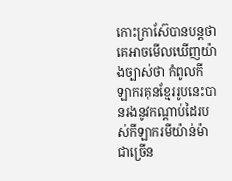កោះក្រាស៊ែបានបន្តថា គេអាចមើលឃើញយ៉ាងច្បាស់ថា កំពូលកីឡាករគុនខ្មែររូបនេះបានរងនូវកណ្តាប់ដៃរបស់កីឡាករមីយ៉ាន់ម៉ាជាច្រើន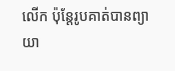លើក ប៉ុន្តែរូបគាត់បានព្យាយា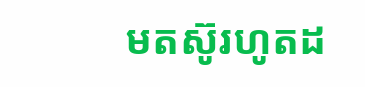មតស៊ូរហូតដ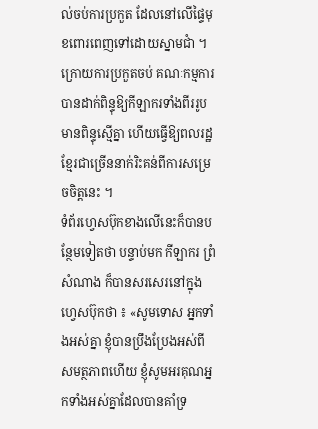ល់ចប់ការប្រកួត ដែលនៅលើផ្ទៃមុខពោរពេញទៅដោយស្នាមជាំ ។ ក្រោយការប្រកួតចប់ គណៈកម្មការបានដាក់ពិន្ទុឱ្យកីឡាករទាំងពីររូបមានពិន្ទុស្មើគ្នា ហើយធ្វើឱ្យពលរដ្ឋខ្មែរជាច្រើននាក់រិះគន់ពីការសម្រេចចិត្តនេះ ។
ទំព័រហ្វេសប៊ុកខាងលើនេះក៏បានបន្ថែមទៀតថា បន្ទាប់មក កីឡាករ ព្រំ សំណាង ក៏បានសរសេរនៅក្នុងហ្វេសប៊ុកថា ៖ «សូមទោស អ្នកទាំងអស់គ្នា ខ្ញុំបានប្រឹងប្រែងអស់ពីសមត្ថភាពហើយ ខ្ញុំសូមអរគុណអ្នកទាំងអស់គ្នាដែលបានគាំទ្រ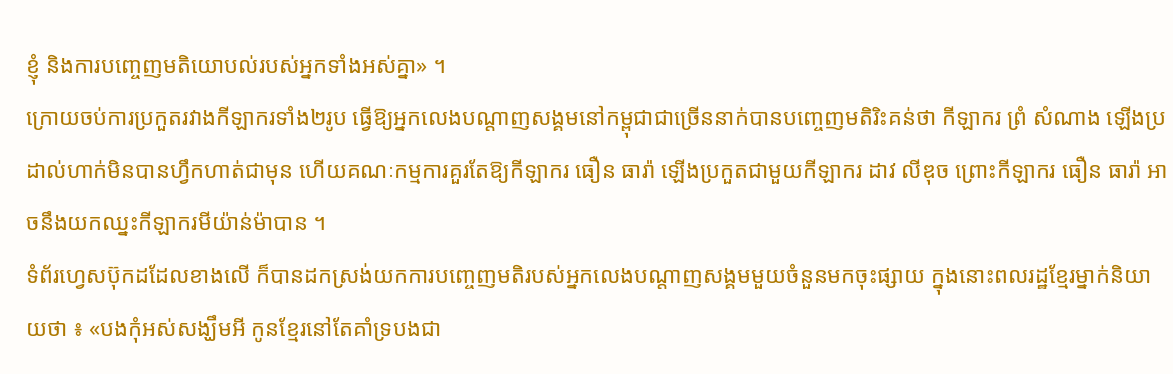ខ្ញុំ និងការបញ្ចេញមតិយោបល់របស់អ្នកទាំងអស់គ្នា» ។
ក្រោយចប់ការប្រកួតរវាងកីឡាករទាំង២រូប ធ្វើឱ្យអ្នកលេងបណ្តាញសង្គមនៅកម្ពុជាជាច្រើននាក់បានបញ្ចេញមតិរិះគន់ថា កីឡាករ ព្រំ សំណាង ឡើងប្រដាល់ហាក់មិនបានហ្វឹកហាត់ជាមុន ហើយគណៈកម្មការគួរតែឱ្យកីឡាករ ធឿន ធារ៉ា ឡើងប្រកួតជាមួយកីឡាករ ដាវ លីឌុច ព្រោះកីឡាករ ធឿន ធារ៉ា អាចនឹងយកឈ្នះកីឡាករមីយ៉ាន់ម៉ាបាន ។
ទំព័រហ្វេសប៊ុកដដែលខាងលើ ក៏បានដកស្រង់យកការបញ្ចេញមតិរបស់អ្នកលេងបណ្តាញសង្គមមួយចំនួនមកចុះផ្សាយ ក្នុងនោះពលរដ្ឋខ្មែរម្នាក់និយាយថា ៖ «បងកុំអស់សង្ឃឹមអី កូនខ្មែរនៅតែគាំទ្របងជា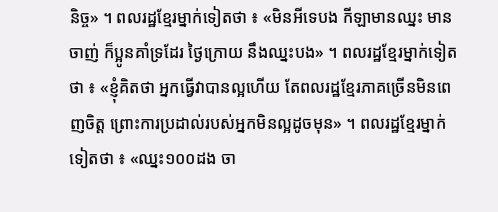និច្ច» ។ ពលរដ្ឋខ្មែរម្នាក់ទៀតថា ៖ «មិនអីទេបង កីឡាមានឈ្នះ មានចាញ់ ក៏ប្អូនគាំទ្រដែរ ថ្ងៃក្រោយ នឹងឈ្នះបង» ។ ពលរដ្ឋខ្មែរម្នាក់ទៀតថា ៖ «ខ្ញុំគិតថា អ្នកធ្វើវាបានល្អហើយ តែពលរដ្ឋខ្មែរភាគច្រើនមិនពេញចិត្ត ព្រោះការប្រដាល់របស់អ្នកមិនល្អដូចមុន» ។ ពលរដ្ឋខ្មែរម្នាក់ទៀតថា ៖ «ឈ្នះ១០០ដង ចា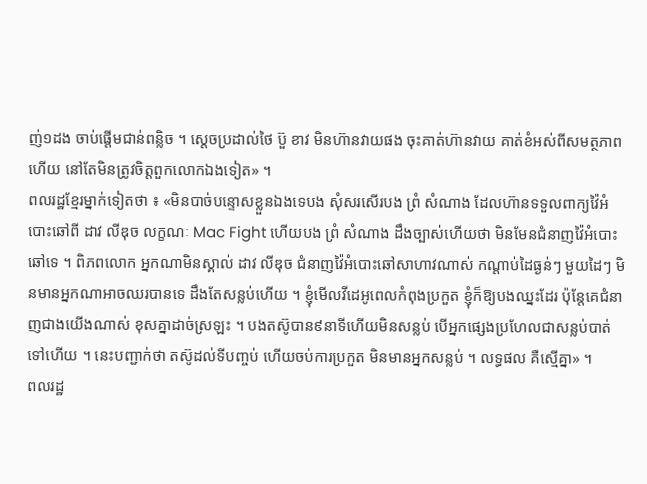ញ់១ដង ចាប់ផ្តើមជាន់ពន្លិច ។ ស្តេចប្រដាល់ថៃ ប៊ួ ខាវ មិនហ៊ានវាយផង ចុះគាត់ហ៊ានវាយ គាត់ខំអស់ពីសមត្ថភាពហើយ នៅតែមិនត្រូវចិត្តពួកលោកឯងទៀត» ។
ពលរដ្ឋខ្មែរម្នាក់ទៀតថា ៖ «មិនបាច់បន្ទោសខ្លួនឯងទេបង សុំសរសើរបង ព្រំ សំណាង ដែលហ៊ានទទួលពាក្យវ៉ៃអំបោះឆៅពី ដាវ លីឌុច លក្ខណៈ Mac Fight ហើយបង ព្រំ សំណាង ដឹងច្បាស់ហើយថា មិនមែនជំនាញវ៉ៃអំបោះឆៅទេ ។ ពិភពលោក អ្នកណាមិនស្គាល់ ដាវ លីឌុច ជំនាញវ៉ៃអំបោះឆៅសាហាវណាស់ កណ្តាប់ដៃធ្ងន់ៗ មួយដៃៗ មិនមានអ្នកណាអាចឈរបានទេ ដឹងតែសន្លប់ហើយ ។ ខ្ញុំមើលវីដេអូពេលកំពុងប្រកួត ខ្ញុំក៏ឱ្យបងឈ្នះដែរ ប៉ុន្តែគេជំនាញជាងយើងណាស់ ខុសគ្នាដាច់ស្រឡះ ។ បងតស៊ូបាន៩នាទីហើយមិនសន្លប់ បើអ្នកផ្សេងប្រហែលជាសន្លប់បាត់ទៅហើយ ។ នេះបញ្ជាក់ថា តស៊ូដល់ទីបញ្ចប់ ហើយចប់ការប្រកួត មិនមានអ្នកសន្លប់ ។ លទ្ធផល គឺស្មើគ្នា» ។
ពលរដ្ឋ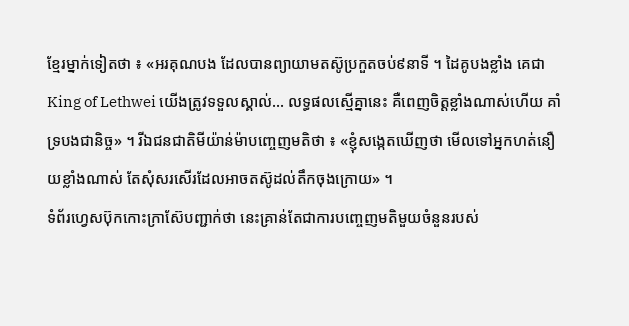ខ្មែរម្នាក់ទៀតថា ៖ «អរគុណបង ដែលបានព្យាយាមតស៊ូប្រកួតចប់៩នាទី ។ ដៃគូបងខ្លាំង គេជា King of Lethwei យើងត្រូវទទួលស្គាល់… លទ្ធផលស្មើគ្នានេះ គឺពេញចិត្តខ្លាំងណាស់ហើយ គាំទ្របងជានិច្ច» ។ រីឯជនជាតិមីយ៉ាន់ម៉ាបញ្ចេញមតិថា ៖ «ខ្ញុំសង្កេតឃើញថា មើលទៅអ្នកហត់នឿយខ្លាំងណាស់ តែសុំសរសើរដែលអាចតស៊ូដល់តឹកចុងក្រោយ» ។
ទំព័រហ្វេសប៊ុកកោះក្រាស៊ែបញ្ជាក់ថា នេះគ្រាន់តែជាការបញ្ចេញមតិមួយចំនួនរបស់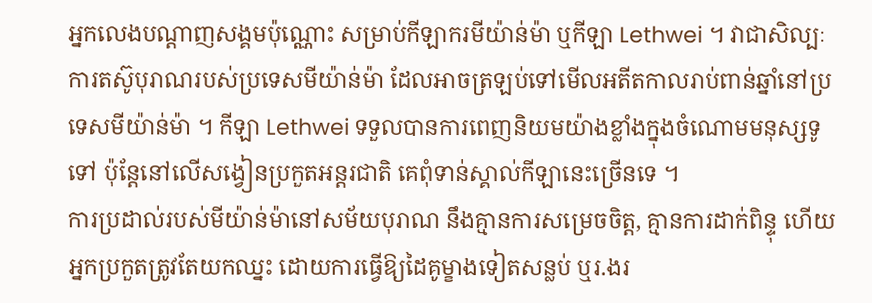អ្នកលេងបណ្តាញសង្គមប៉ុណ្ណោះ សម្រាប់កីឡាករមីយ៉ាន់ម៉ា ឬកីឡា Lethwei ។ វាជាសិល្បៈការតស៊ូបុរាណរបស់ប្រទេសមីយ៉ាន់ម៉ា ដែលអាចត្រឡប់ទៅមើលអតីតកាលរាប់ពាន់ឆ្នាំនៅប្រទេសមីយ៉ាន់ម៉ា ។ កីឡា Lethwei ទទួលបានការពេញនិយមយ៉ាងខ្លាំងក្នុងចំណោមមនុស្សទូទៅ ប៉ុន្តែនៅលើសង្វៀនប្រកួតអន្តរជាតិ គេពុំទាន់ស្គាល់កីឡានេះច្រើនទេ ។
ការប្រដាល់របស់មីយ៉ាន់ម៉ានៅសម័យបុរាណ នឹងគ្មានការសម្រេចចិត្ត, គ្មានការដាក់ពិន្ទុ ហើយអ្នកប្រកួតត្រូវតែយកឈ្នះ ដោយការធ្វើឱ្យដៃគូម្ខាងទៀតសន្លប់ ឬរ.ងរ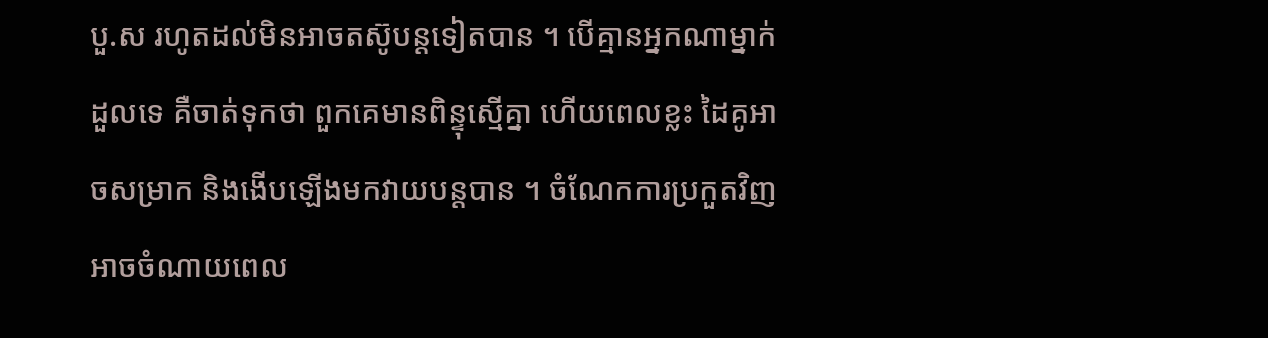បួ.ស រហូតដល់មិនអាចតស៊ូបន្តទៀតបាន ។ បើគ្មានអ្នកណាម្នាក់ដួលទេ គឺចាត់ទុកថា ពួកគេមានពិន្ទុស្មើគ្នា ហើយពេលខ្លះ ដៃគូអាចសម្រាក និងងើបឡើងមកវាយបន្តបាន ។ ចំណែកការប្រកួតវិញ អាចចំណាយពេល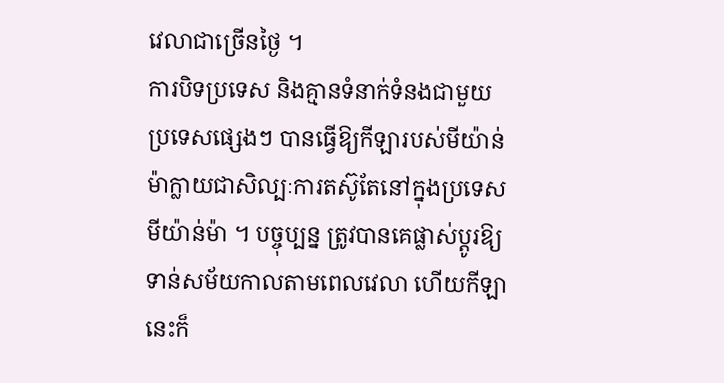វេលាជាច្រើនថ្ងៃ ។
ការបិទប្រទេស និងគ្មានទំនាក់ទំនងជាមួយប្រទេសផ្សេងៗ បានធ្វើឱ្យកីឡារបស់មីយ៉ាន់ម៉ាក្លាយជាសិល្បៈការតស៊ូតែនៅក្នុងប្រទេសមីយ៉ាន់ម៉ា ។ បច្ចុប្បន្ន ត្រូវបានគេផ្លាស់ប្តូរឱ្យទាន់សម័យកាលតាមពេលវេលា ហើយកីឡានេះក៏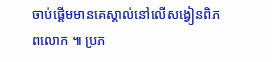ចាប់ផ្តើមមានគេស្គាល់នៅលើសង្វៀនពិភពលោក ៕ ប្រភ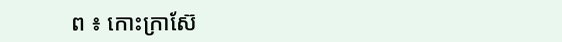ព ៖ កោះក្រាស៊ែ